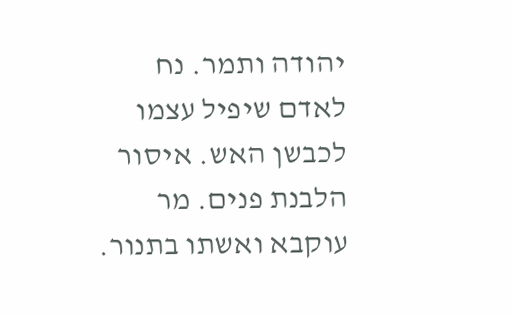יהודה ותמר. נח לאדם שיפיל עצמו לכבשן האש. איסור הלבנת פנים. מר עוקבא ואשתו בתנור.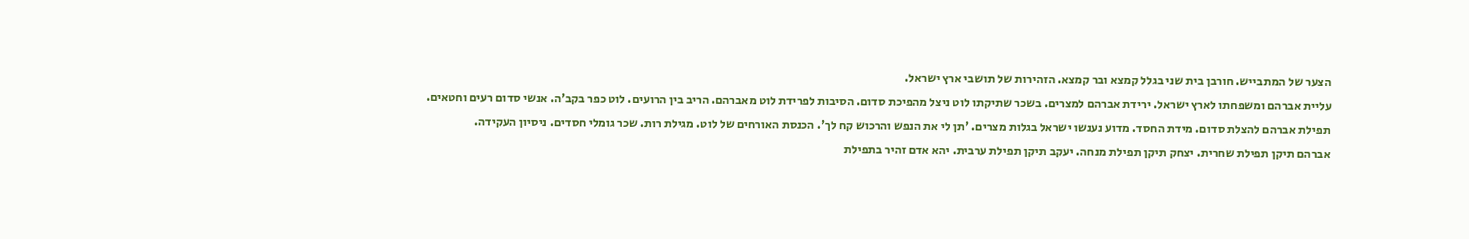הצער של המתבייש. חורבן בית שני בגלל קמצא ובר קמצא. הזהירות של תושבי ארץ ישראל.
עליית אברהם ומשפחתו לארץ ישראל. ירידת אברהם למצרים. בשכר שתיקתו לוט ניצל מהפיכת סדום. הסיבות לפרידת לוט מאברהם. הריב בין הרועים. לוט כפר בקב'ה. אנשי סדום רעים וחטאים.
תפילת אברהם להצלת סדום. מידת החסד. מדוע נענשו ישראל בגלות מצרים. 'תן לי את הנפש והרכוש קח לך'. הכנסת האורחים של לוט. מגילת רות. שכר גומלי חסדים. ניסיון העקידה.
אברהם תיקן תפילת שחרית. יצחק תיקן תפילת מנחה. יעקב תיקן תפילת ערבית. יהא אדם זהיר בתפילת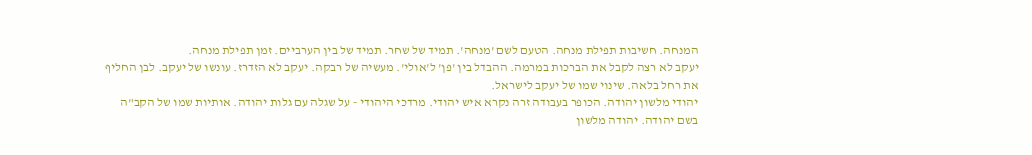המנחה. חשיבות תפילת מנחה. הטעם לשם 'מנחה'. תמיד של שחר. תמיד של בין הערביים. זמן תפילת מנחה.
יעקב לא רצה לקבל את הברכות במרמה. ההבדל בין 'פן' ל'אולי'. מעשיה של רבקה. יעקב לא הזדרז. עונשו של יעקב. לבן החליף את רחל בלאה. שינוי שמו של יעקב לישראל.
יהודי מלשון יהודה. הכופר בעבודה זרה נקרא איש יהודי. מרדכי היהודי - על שגלה עם גלות יהודה. אותיות שמו של הקב"ה בשם יהודה. יהודה מלשון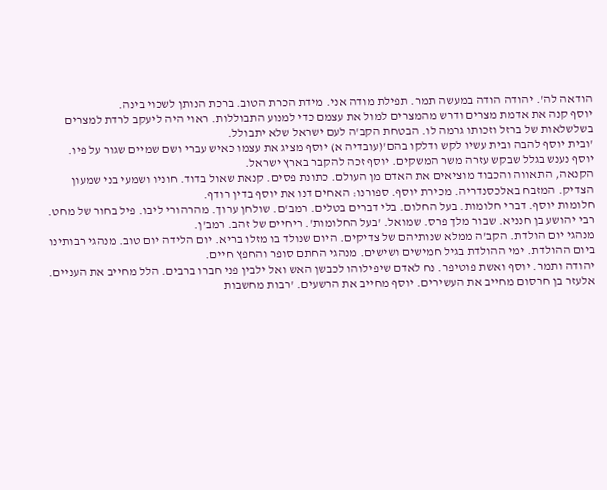הודאה לה'. יהודה הודה במעשה תמר. תפילת מודה אני. מידת הכרת הטוב. ברכת הנותן לשכוי בינה.
יוסף קנה את אדמת מצרים ודרש מהמצרים למול את עצמם כדי למנוע התבוללות. ראוי היה ליעקב לרדת למצרים בשלשלאות של ברזל וזכותו גרמה לו. הבטחת הקב'ה לעם ישראל שלא יתבולל.
'ובית יוסף להבה ובית עשיו לקש ודלקו בהם'(עובדיה א) יוסף מציג את עצמו כאיש עברי ושם שמיים שגור על פיו. יוסף נענש בגלל שבקש עזרה משר המשקים. יוסף זכה להקבר בארץ ישראל.
הקנאה, התאווה והכבוד מוציאים את האדם מן העולם. כתונת פסים. קנאת שאול בדוד. חוניו ושמעי בני שמעון הצדיק. המזבח באלכסנדריה. מכירת יוסף. ספורנו: האחים דנו את יוסף בדין רודף.
חלומות יוסף. דברי חלומות. בעל החלום. בלי דברים בטלים. רמב'ם. שולחן ערוך. מהרהורי ליבו. פיל בחור של מחט. רבי יהושע בן חנניא. שבור מלך פרס. שמואל. 'בעל החלומות'. ריחיים של זהב. רמב'ן.
מנהגי יום הולדת. הקב'ה ממלא שנותיהם של צדיקים. היום שנולד בו מזלו בריא. יום הלידה יום טוב. מנהגי רבותינו ביום ההולדת. ימי ההולדת בגיל חמישים ושישים. מנהגי החתם סופר והחפץ חיים.
יהודה ותמר. יוסף ואשת פוטיפר. נח לאדם שיפילוהו לכבשן האש ואל ילבין פני חברו ברבים. הלל מחייב את העניים. אלעזר בן חרסום מחייב את העשירים. יוסף מחייב את הרשעים. 'רבות מחשבות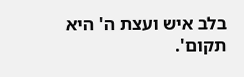בלב איש ועצת ה' היא תקום'.